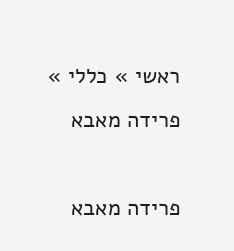ראשי » כללי » פרידה מאבא

פרידה מאבא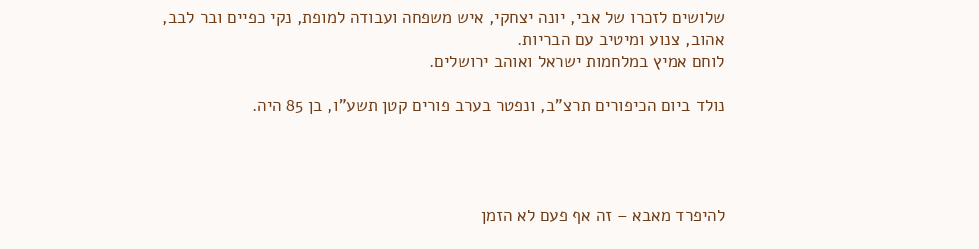שלושים לזכרו של אבי, יונה יצחקי, איש משפחה ועבודה למופת, נקי כפיים ובר לבב,
אהוב, צנוע ומיטיב עם הבריות.
לוחם אמיץ במלחמות ישראל ואוהב ירושלים.

נולד ביום הכיפורים תרצ"ב, ונפטר בערב פורים קטן תשע"ו, בן 85 היה.




להיפרד מאבא – זה אף פעם לא הזמן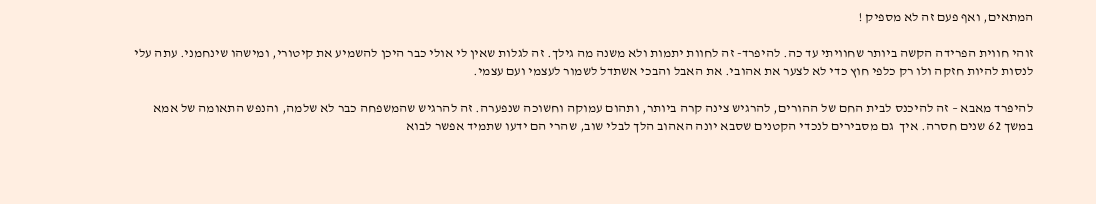המתאים, ואף פעם זה לא מספיק !

זוהי חווית הפרידה הקשה ביותר שחוויתי עד כה. להיפרד- זה לחוות יתמות ולא משנה מה גילך. זה לגלות שאין לי אולי כבר היכן להשמיע את קיטורי, ומישהו שינחמני. עתה עלי לנסות להיות חזקה ולו רק כלפי חוץ כדי לא לצער את אהובי. את האבל והבכי אשתדל לשמור לעצמי ועם עצמי.

להיפרד מאבא – זה להיכנס לבית החם של ההורים, להרגיש צינה קרה ביותר, ותהום עמוקה וחשוכה שנפערה. זה להרגיש שהמשפחה כבר לא שלמה, והנפש התאומה של אמא במשך 62 שנים חסרה. איך  גם מסבירים לנכדי הקטנים שסבא יונה האהוב הלך לבלי שוב, שהרי הם ידעו שתמיד אפשר לבוא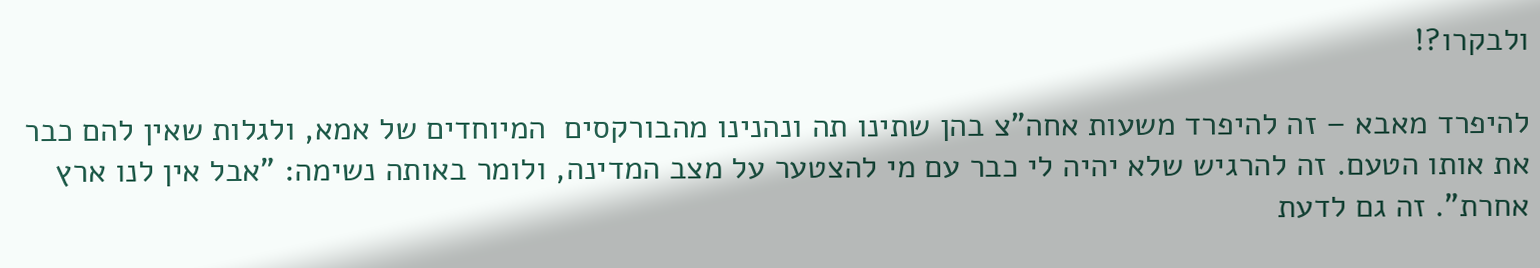ולבקרו?!

להיפרד מאבא – זה להיפרד משעות אחה"צ בהן שתינו תה ונהנינו מהבורקסים  המיוחדים של אמא, ולגלות שאין להם כבר את אותו הטעם. זה להרגיש שלא יהיה לי כבר עם מי להצטער על מצב המדינה, ולומר באותה נשימה: "אבל אין לנו ארץ אחרת". זה גם לדעת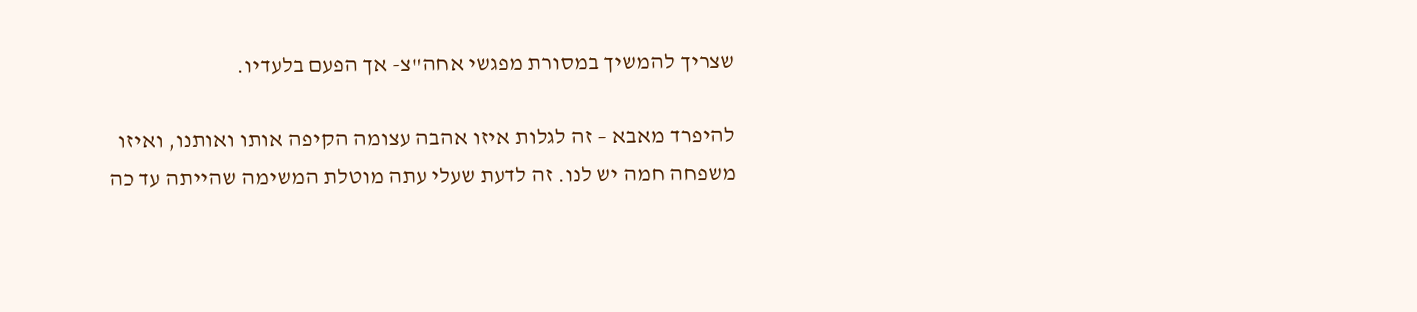שצריך להמשיך במסורת מפגשי אחה"צ- אך הפעם בלעדיו.

להיפרד מאבא – זה לגלות איזו אהבה עצומה הקיפה אותו ואותנו, ואיזו משפחה חמה יש לנו. זה לדעת שעלי עתה מוטלת המשימה שהייתה עד כה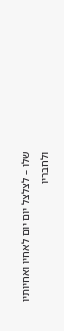שלו – לצלצל יום יום לאחיו ואחיותיו ולחבריו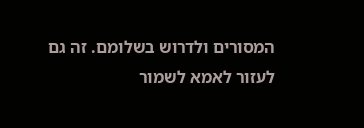המסורים ולדרוש בשלומם. זה גם לעזור לאמא לשמור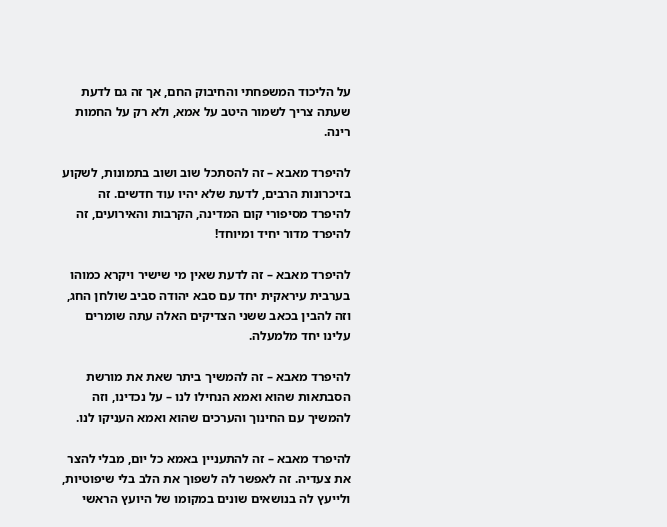על הליכוד המשפחתי והחיבוק החם, אך זה גם לדעת שעתה צריך לשמור היטב על אמא, ולא רק על החמות רינה.

להיפרד מאבא – זה להסתכל שוב ושוב בתמונות, לשקוע בזיכרונות הרבים, לדעת שלא יהיו עוד חדשים. זה להיפרד מסיפורי קום המדינה, הקרבות והאירועים, זה להיפרד מדור יחיד ומיוחד!

להיפרד מאבא – זה לדעת שאין מי שישיר ויקרא כמוהו בערבית עיראקית יחד עם סבא יהודה סביב שולחן החג, וזה להבין בכאב ששני הצדיקים האלה עתה שומרים עלינו יחד מלמעלה.

להיפרד מאבא – זה להמשיך ביתר שאת את מורשת הסבתאות שהוא ואמא הנחילו לנו – על נכדינו, וזה להמשיך עם החינוך והערכים שהוא ואמא העניקו לנו.

להיפרד מאבא – זה להתעניין באמא כל יום, מבלי להצר את צעדיה. זה לאפשר לה לשפוך את הלב בלי שיפוטיות, ולייעץ לה בנושאים שונים במקומו של היועץ הראשי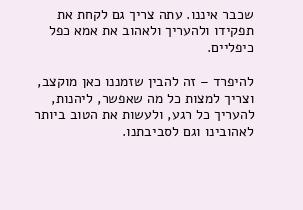שכבר איננו. עתה צריך גם לקחת את תפקידו ולהעריך ולאהוב את אמא כפל כיפליים.

להיפרד – זה להבין שזמננו כאן מוקצב, וצריך למצות כל מה שאפשר, ליהנות, להעריך כל רגע, ולעשות את הטוב ביותר לאהובינו וגם לסביבתנו.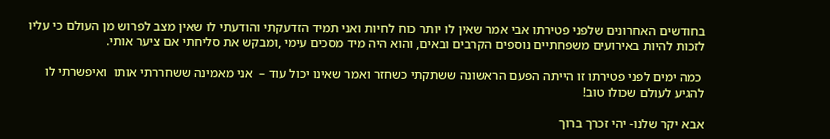בחודשים האחרונים שלפני פטירתו אבי אמר שאין לו יותר כוח לחיות ואני תמיד הזדעקתי והודעתי לו שאין מצב לפרוש מן העולם כי עליו לזכות להיות באירועים משפחתיים נוספים הקרבים ובאים, והוא היה מיד מסכים עימי ,ומבקש את סליחתי אם ציער אותי.

 כמה ימים לפני פטירתו זו הייתה הפעם הראשונה ששתקתי כשחזר ואמר שאינו יכול עוד –  אני מאמינה ששחררתי אותו  ואיפשרתי לו להגיע לעולם שכולו טוב!

אבא יקר שלנו- יהי זכרך ברוך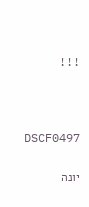!!!



DSCF0497

יונה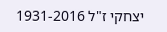יצחקי ז"ל 1931-2016